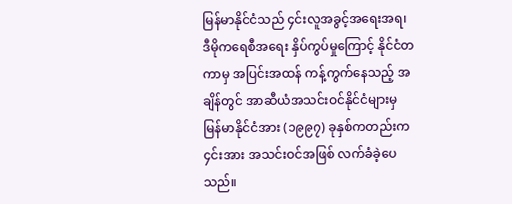မြန်မာနိုင်ငံသည် ၄င်းလူအခွင့်အရေးအရ၊ ဒီမိုကရေစီအရေး နှိပ်ကွပ်မှုကြောင့် နိုင်ငံတကာမှ အပြင်းအထန် ကန့်ကွက်နေသည့် အချိန်တွင် အာဆီယံအသင်းဝင်နိုင်ငံများမှ မြန်မာနိုင်ငံအား (၁၉၉၇) ခုနှစ်ကတည်းက ၄င်းအား အသင်းဝင်အဖြစ် လက်ခံခဲ့ပေသည်။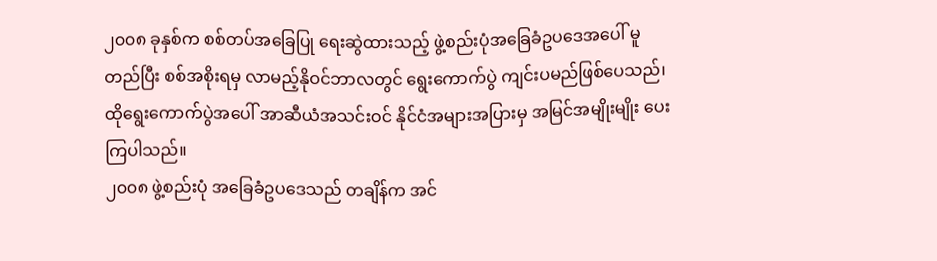၂၀၀၈ ခုနှစ်က စစ်တပ်အခြေပြု ရေးဆွဲထားသည့် ဖွဲ့စည်းပုံအခြေခံဥပဒေအပေါ် မူတည်ပြီး စစ်အစိုးရမှ လာမည့်နိုဝင်ဘာလတွင် ရွေးကောက်ပွဲ ကျင်းပမည်ဖြစ်ပေသည်၊ ထိုရွေးကောက်ပွဲအပေါ် အာဆီယံအသင်းဝင် နိုင်ငံအများအပြားမှ အမြင်အမျိုးမျိုး ပေးကြပါသည်။
၂၀၀၈ ဖွဲ့စည်းပုံ အခြေခံဥပဒေသည် တချိန်က အင်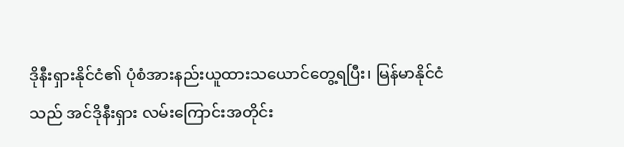ဒိုနီးရှားနိုင်ငံ၏ ပုံစံအားနည်းယူထားသယောင်တွေ့ရပြီး၊ မြန်မာနိုင်ငံသည် အင်ဒိုနီးရှား လမ်းကြောင်းအတိုင်း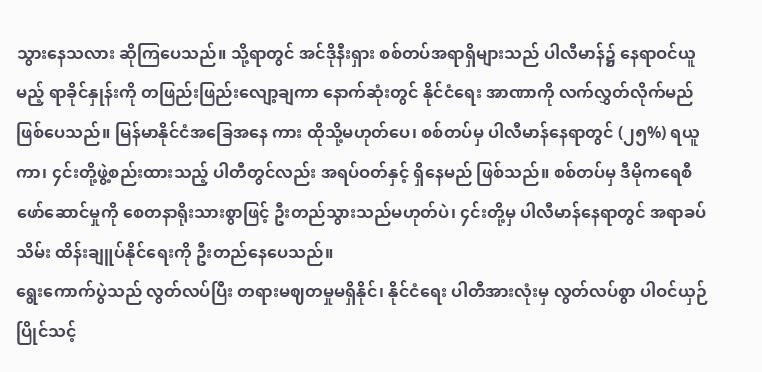သွားနေသလား ဆိုကြပေသည်။ သို့ရာတွင် အင်ဒိုနီးရှား စစ်တပ်အရာရှိများသည် ပါလီမာန်၌ နေရာဝင်ယူမည့် ရာခိုင်နှုန်းကို တဖြည်းဖြည်းလျော့ချကာ နောက်ဆုံးတွင် နိုင်ငံရေး အာဏာကို လက်လွှတ်လိုက်မည် ဖြစ်ပေသည်။ မြန်မာနိုင်ငံအခြေအနေ ကား ထိုသို့မဟုတ်ပေ၊ စစ်တပ်မှ ပါလီမာန်နေရာတွင် (၂၅%) ရယူကာ၊ ၄င်းတို့ဖွဲ့စည်းထားသည့် ပါတီတွင်လည်း အရပ်ဝတ်နှင့် ရှိနေမည် ဖြစ်သည်။ စစ်တပ်မှ ဒီမိုကရေစီဖော်ဆောင်မှုကို စေတနာရိုးသားစွာဖြင့် ဦးတည်သွားသည်မဟုတ်ပဲ၊ ၄င်းတို့မှ ပါလီမာန်နေရာတွင် အရာခပ်သိမ်း ထိန်းချူပ်နိုင်ရေးကို ဦးတည်နေပေသည်။
ရွေးကောက်ပွဲသည် လွတ်လပ်ပြီး တရားမဈတမှုမရှိနိုင်၊ နိုင်ငံရေး ပါတီအားလုံးမှ လွတ်လပ်စွာ ပါဝင်ယှဉ်ပြိုင်သင့်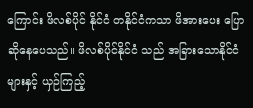ကြောင်း ဖိလစ်ပိုင် နိုင်ငံ တနိုင်ငံကသာ ဖိအားပေး ပြောဆိုနေပေသည်။ ဖိလစ်ပိုင်နိုင်ငံ သည် အခြားသောနိုင်ငံများနှင့် ယှဉ်ကြည့်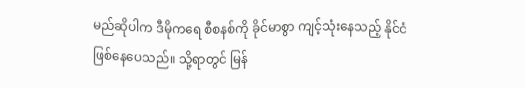မည်ဆိုပါက ဒီမိုကရေ စီစနစ်ကို ခိုင်မာစွာ ကျင့်သုံးနေသည့် နိုင်ငံဖြစ်နေပေသည်။ သို့ရာတွင် မြန်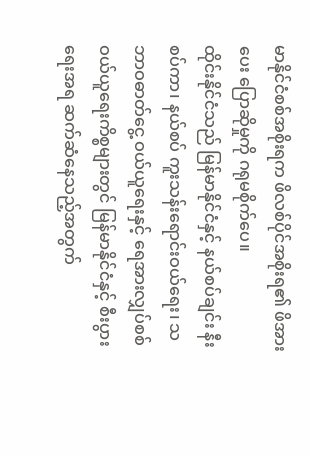မာနိုင်ငံစစ်အစိုးရက ဖိလစ်ပိုင်အစိုးရ၏ ဖိအားပေး ပြောဆိုမှုကို ဂရုမစိုက်ပေ။
ထိုင်းနိုင်ငံသည် မြန်မာနိုင်ငံနှင့် နယ်စပ်ချင်း နီးစပ်ကာ၊ နယ်စပ် ကူးသန်းရောင်းဝယ်ရေး၊ သဘာဝဓာတ်ငွေ့ ဝယ်ယူရေးနှင့် ရေအားလျှပ်စစ် ဝယ်ယူရေးကိစ္စများတွင် မြန်မာနိုင်ငံနှင့် စီးပွားရေးအရ ဆက်ဆံနေသည့်အတွက်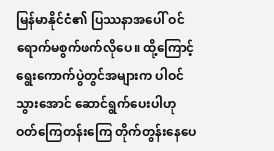မြန်မာနိုင်ငံ၏ ပြဿနာအပေါ် ဝင်ရောက်မစွက်ဖက်လိုပေ။ ထို့ကြောင့် ရွေးကောက်ပွဲတွင်အများက ပါဝင်သွားအောင် ဆောင်ရွက်ပေးပါဟု ဝတ်ကြေတန်းကြေ တိုက်တွန်းနေပေ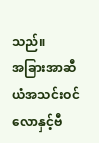သည်။
အခြားအာဆီယံအသင်းဝင် လောနှင့်ဗီ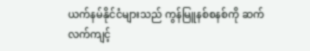ယက်နမ်နိုင်ငံများသည် ကွန်မြူနစ်စနစ်ကို ဆက်လက်ကျင့်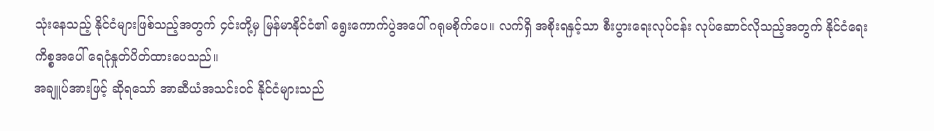သုံးနေသည့် နိုင်ငံများဖြစ်သည့်အတွက် ၄င်းတို့မှ မြန်မာနိုင်ငံ၏ ရွေးကောက်ပွဲအပေါ် ဂရုမစိုက်ပေ။ လက်ရှိ အစိုးရနှင့်သာ စီးပွားရေးလုပ်ငန်း လုပ်ဆောင်လိုသည့်အတွက် နိုင်ငံရေးကိစ္စအပေါ် ရေငုံနှုတ်ပိတ်ထားပေသည်။
အချူပ်အားဖြင့် ဆိုရသော် အာဆီယံအသင်းဝင် နိုင်ငံများသည်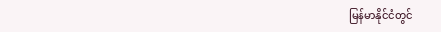မြန်မာနိုင်ငံတွင်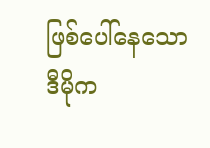ဖြစ်ပေါ်နေသော ဒီမိုက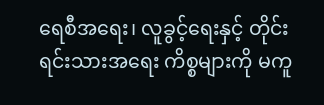ရေစီအရေး၊ လူခွင့်ရေးနှင့် တိုင်းရင်းသားအရေး ကိစ္စများကို မကူ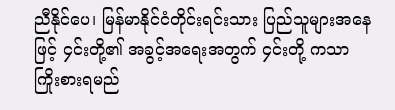ညီနိုင်ပေ၊ မြန်မာနိုင်ငံတိုင်းရင်းသား ပြည်သူများအနေဖြင့် ၄င်းတို့၏ အခွင့်အရေးအတွက် ၄င်းတို့ ကသာ ကြိုးစားရမည်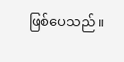ဖြစ်ပေသည်။